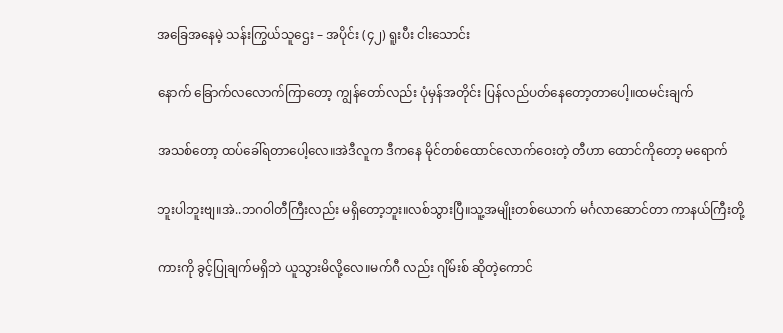အခြေအနေမဲ့ သန်းကြွယ်သူဌေး – အပိုင်း (၄၂) ရူးပီး ငါးသောင်း

နောက် ခြောက်လလောက်ကြာတော့ ကျွန်တော်လည်း ပုံမှန်အတိုင်း ပြန်လည်ပတ်နေတော့တာပေါ့။ထမင်းချက်

အသစ်တော့ ထပ်ခေါ်ရတာပေါ့လေ။အဲဒီလူက ဒီကနေ မိုင်တစ်ထောင်လောက်ဝေးတဲ့ တီဟာ ထောင်ကိုတော့ မရောက်

ဘူးပါဘူးဗျ။အဲ..ဘဂဝါတီကြီးလည်း မရှိတော့ဘူး။လစ်သွားပြီ။သူ့အမျိုးတစ်ယောက် မင်္ဂလာဆောင်တာ ကာနယ်ကြီးတို့

ကားကို ခွင့်ပြုချက်မရှိဘဲ ယူသွားမိလို့လေ။မက်ဂီ လည်း ဂျိမ်းစ် ဆိုတဲ့ကောင်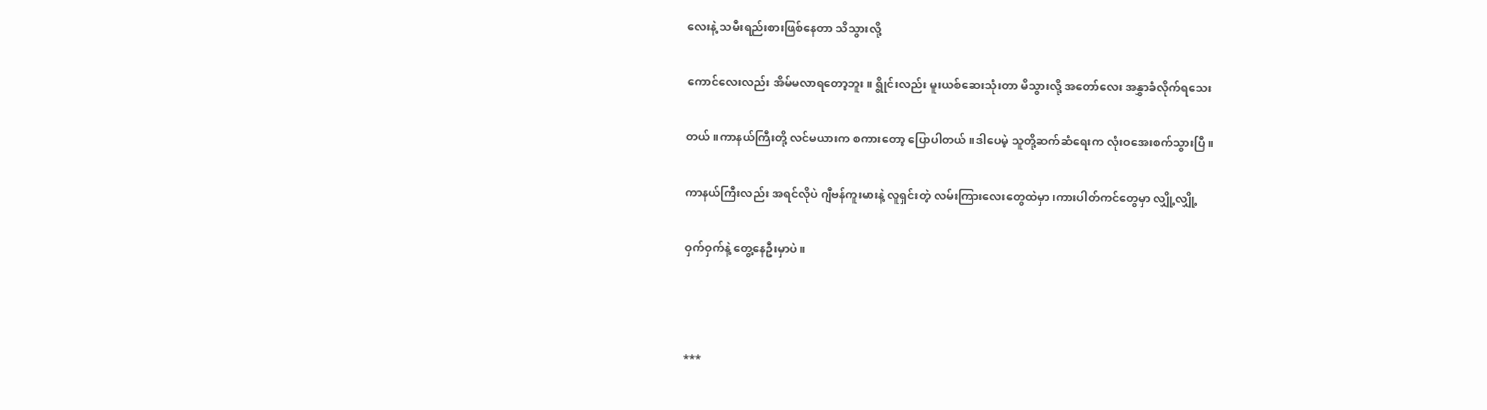လေးနဲ့ သမီးရည်းစားဖြစ်နေတာ သိသွားလို့

ကောင်လေးလည်း အိမ်မလာရတော့ဘူး။ ရွိုင်းလည်း မူးယစ်ဆေးသုံးတာ မိသွားလို့ အတော်လေး အနွှာခံလိုက်ရသေး

တယ်။ကာနယ်ကြီးတို့ လင်မယားက စကားတော့ ပြောပါတယ်။ဒါပေမဲ့ သူတို့ဆက်ဆံရေးက လုံးဝအေးစက်သွားပြီ။

ကာနယ်ကြီးလည်း အရင်လိုပဲ ဂျီဗန်ကူးမားနဲ့ လူရှင်းတဲ့ လမ်းကြားလေးတွေထဲမှာ၊ကားပါတ်ကင်တွေမှာ လျှို့လျှို့

ဝှက်ဝှက်နဲ့ တွေ့နေဦးမှာပဲ။



***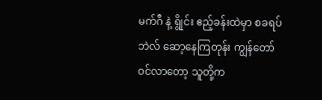မက်ဂီ နဲ့ ရွိုင်း ဧည့်ခန်းထဲမှာ စခရပ်ဘဲလ် ဆော့နေကြတုန်း ကျွန်တော်ဝင်လာတော့ သူတို့က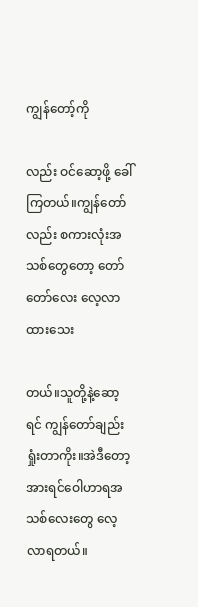ကျွန်တော့်ကို

လည်း ဝင်ဆော့ဖို့ ခေါ်ကြတယ်။ကျွန်တော်လည်း စကားလုံးအသစ်တွေတော့ တော်တော်လေး လေ့လာထားသေး

တယ်။သူတို့နဲ့ဆော့ရင် ကျွန်တော်ချည်း ရှုံးတာကိုး။အဲဒီတော့ အားရင်ဝေါဟာရအသစ်လေးတွေ လေ့လာရတယ်။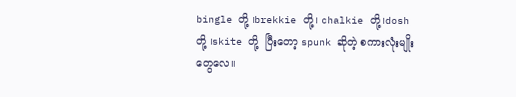bingle တို့ ၊brekkie တို့၊ chalkie တို့၊dosh တို့ ၊skite တို့  ပြီးတော့ spunk ဆိုတဲ့ စကားလုံးမျိုးတွေလေ။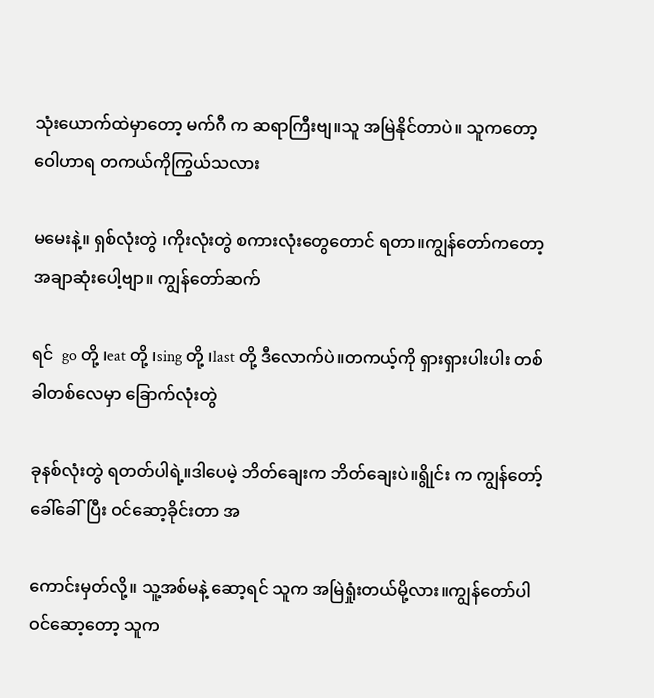သုံးယောက်ထဲမှာတော့ မက်ဂီ က ဆရာကြီးဗျ။သူ အမြဲနိုင်တာပဲ။ သူကတော့ ဝေါဟာရ တကယ်ကိုကြွယ်သလား

မမေးနဲ့။ ရှစ်လုံးတွဲ ၊ကိုးလုံးတွဲ စကားလုံးတွေတောင် ရတာ။ကျွန်တော်ကတော့ အချာဆုံးပေါ့ဗျာ။ ကျွန်တော်ဆက်

ရင်  go တို့ ၊eat တို့ ၊sing တို့ ၊last တို့ ဒီလောက်ပဲ။တကယ့်ကို ရှားရှားပါးပါး တစ်ခါတစ်လေမှာ ခြောက်လုံးတွဲ

ခုနစ်လုံးတွဲ ရတတ်ပါရဲ့။ဒါပေမဲ့ ဘိတ်ချေးက ဘိတ်ချေးပဲ။ရွိုင်း က ကျွန်တော့်ခေါ်ခေါ်ပြီး ဝင်ဆော့ခိုင်းတာ အ

ကောင်းမှတ်လို့။ သူ့အစ်မနဲ့ ဆော့ရင် သူက အမြဲရှုံးတယ်မို့လား။ကျွန်တော်ပါဝင်ဆော့တော့ သူက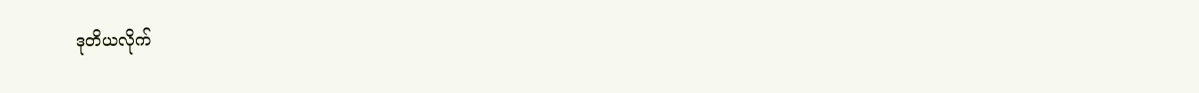ဒုတိယလိုက်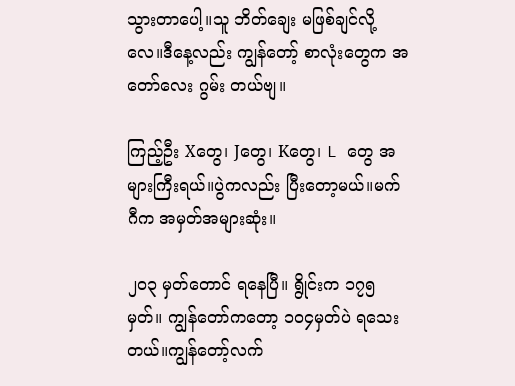သွားတာပေါ့။သူ ဘိတ်ချေး မဖြစ်ချင်လို့လေ။ဒီနေ့လည်း ကျွန်တော့် စာလုံးတွေက အတော်လေး ဂွမ်း တယ်ဗျ။

ကြည့်ဦး Xတွေ၊ Jတွေ၊ Kတွေ၊ L တွေ အများကြီးရယ်။ပွဲကလည်း ပြီးတော့မယ်။မက်ဂီက အမှတ်အများဆုံး။

၂၀၃ မှတ်တောင် ရနေပြီ။ ရွိုင်းက ၁၇၅ မှတ်။ ကျွန်တော်ကတော့ ၁၀၄မှတ်ပဲ ရသေးတယ်။ကျွန်တော့်လက်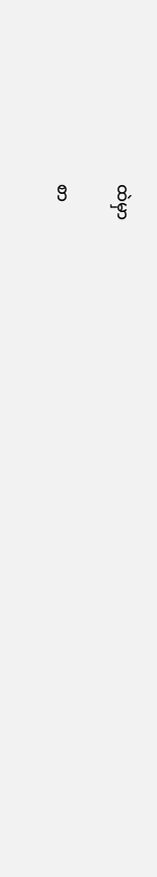ထဲမှာ

စာ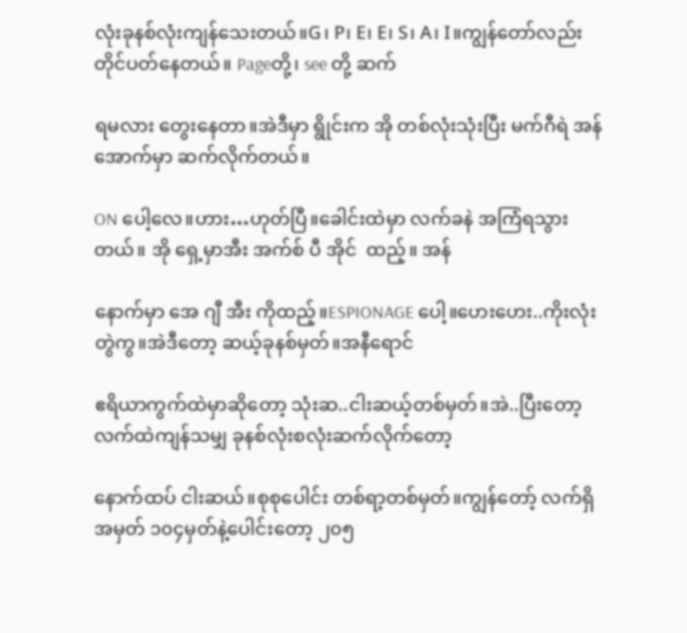လုံးခုနစ်လုံးကျန်သေးတယ်။G၊ P၊ E၊ E၊ S၊ A၊ I။ကျွန်တော်လည်း တိုင်ပတ်နေတယ်။ Pageတို့၊ see တို့ ဆက်

ရမလား တွေးနေတာ။အဲဒီမှာ ရွိုင်းက အို တစ်လုံးသုံးပြီး မက်ဂီရဲ အန် အောက်မှာ ဆက်လိုက်တယ်။

ON ပေါ့လေ။ဟား…ဟုတ်ပြီ။ခေါင်းထဲမှာ လက်ခနဲ အကြံရသွားတယ်။ အို ရှေ့မှာအီး အက်စ် ပီ အိုင်  ထည့်။ အန်

နောက်မှာ အေ ဂျီ အီး ကိုထည့်။ESPIONAGE ပေါ့။ဟေးဟေး..ကိုးလုံးတွဲကွ။အဲဒီတော့ ဆယ့်ခုနစ်မှတ်။အနီရောင်

ဧရိယာကွက်ထဲမှာဆိုတော့ သုံးဆ..ငါးဆယ့်တစ်မှတ်။အဲ..ပြီးတော့ လက်ထဲကျန်သမျှ ခုနစ်လုံးစလုံးဆက်လိုက်တော့

နောက်ထပ် ငါးဆယ်။စုစုပေါင်း တစ်ရာ့တစ်မှတ်။ကျွန်တော့် လက်ရှိအမှတ် ၁၀၄မှတ်နဲ့ပေါင်းတော့ ၂၀၅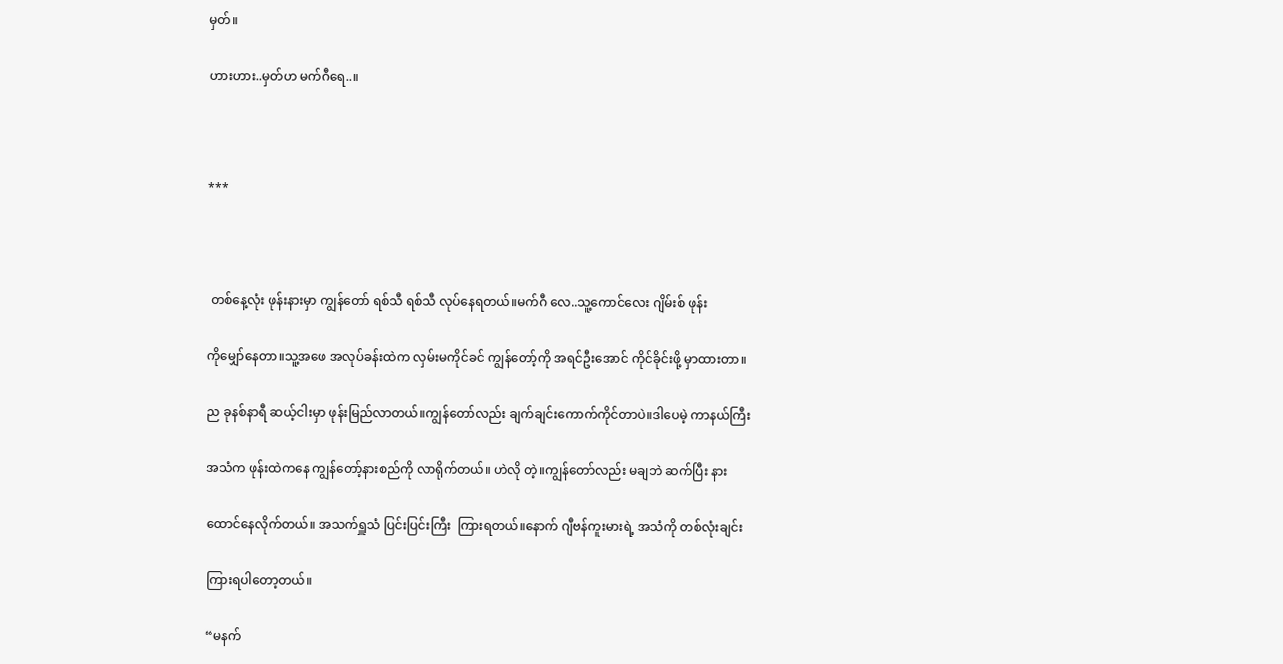မှတ်။

ဟားဟား..မှတ်ဟ မက်ဂီရေ..။



***



 တစ်နေ့လုံး ဖုန်းနားမှာ ကျွန်တော် ရစ်သီ ရစ်သီ လုပ်နေရတယ်။မက်ဂီ လေ..သူ့ကောင်လေး ဂျိမ်းစ် ဖုန်း

ကိုမျှော်နေတာ။သူ့အဖေ အလုပ်ခန်းထဲက လှမ်းမကိုင်ခင် ကျွန်တော့်ကို အရင်ဦးအောင် ကိုင်ခိုင်းဖို့ မှာထားတာ။

ည ခုနစ်နာရီ ဆယ့်ငါးမှာ ဖုန်းမြည်လာတယ်။ကျွန်တော်လည်း ချက်ချင်းကောက်ကိုင်တာပဲ။ဒါပေမဲ့ ကာနယ်ကြီး

အသံက ဖုန်းထဲကနေ ကျွန်တော့်နားစည်ကို လာရိုက်တယ်။ ဟဲလို တဲ့။ကျွန်တော်လည်း မချဘဲ ဆက်ပြီး နား

ထောင်နေလိုက်တယ်။ အသက်ရှူသံ ပြင်းပြင်းကြီး  ကြားရတယ်။နောက် ဂျီဗန်ကူးမားရဲ့ အသံကို တစ်လုံးချင်း

ကြားရပါတော့တယ်။

“မနက်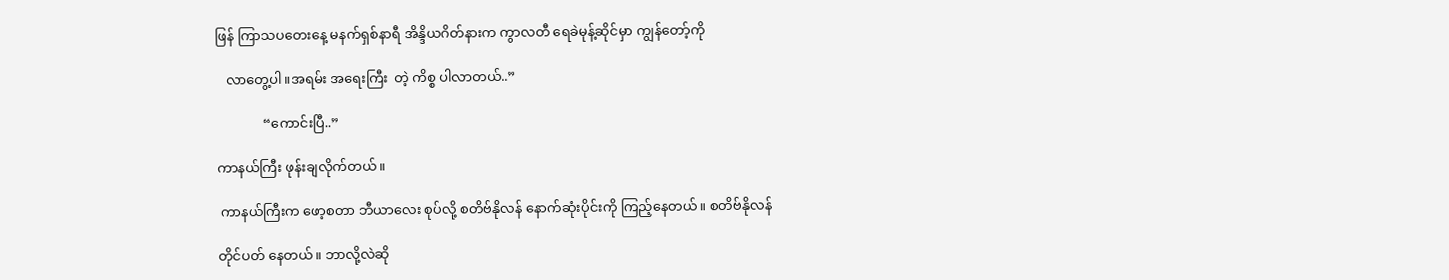ဖြန် ကြာသပတေးနေ့ မနက်ရှစ်နာရီ အိန္ဒိယဂိတ်နားက ကွာလတီ ရေခဲမုန့်ဆိုင်မှာ ကျွန်တော့်ကို

   လာတွေ့ပါ။အရမ်း အရေးကြီး  တဲ့ ကိစ္စ ပါလာတယ်..”

              “ကောင်းပြီ..”

ကာနယ်ကြီး ဖုန်းချလိုက်တယ်။

 ကာနယ်ကြီးက ဖော့စတာ ဘီယာလေး စုပ်လို့ စတိဗ်နိုလန် နောက်ဆုံးပိုင်းကို ကြည့်နေတယ်။ စတိဗ်နိုလန်

တိုင်ပတ် နေတယ်။ ဘာလို့လဲဆို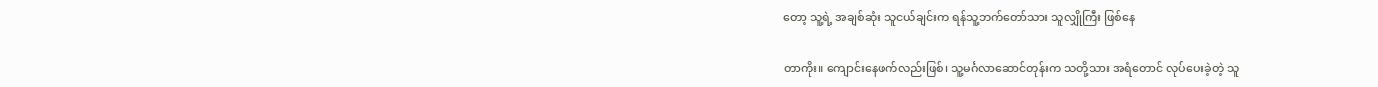တော့ သူ့ရဲ့ အချစ်ဆုံး သူငယ်ချင်းက ရန်သူ့ဘက်တော်သား သူလျှိုကြီး ဖြစ်နေ

တာကိုး။ ကျောင်းနေဖက်လည်းဖြစ်၊ သူ့မင်္ဂလာဆောင်တုန်းက သတို့သား အရံတောင် လုပ်ပေးခဲ့တဲ့ သူ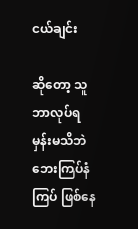ငယ်ချင်း

ဆိုတော့ သူဘာလုပ်ရမှန်းမသိဘဲ ဘေးကြပ်နံကြပ် ဖြစ်နေ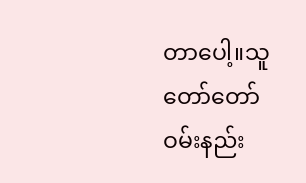တာပေါ့။သူ တော်တော် ဝမ်းနည်း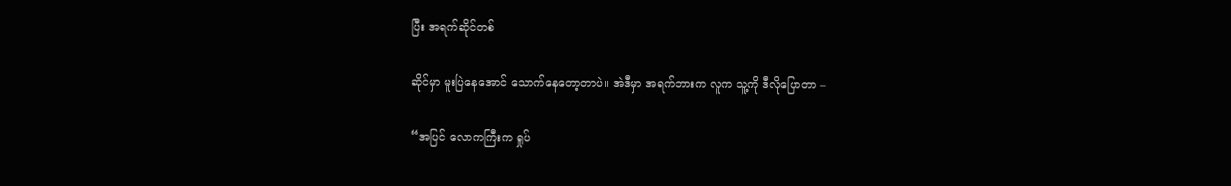ပြီး အရက်ဆိုင်တစ်

ဆိုင်မှာ မူးပြဲနေအောင် သောက်နေတော့တာပဲ။ အဲဒီမှာ အရက်ဘားက လူက သူ့ကို ဒီလိုပြောတာ –

“အပြင် လောကကြီးက ရှုပ်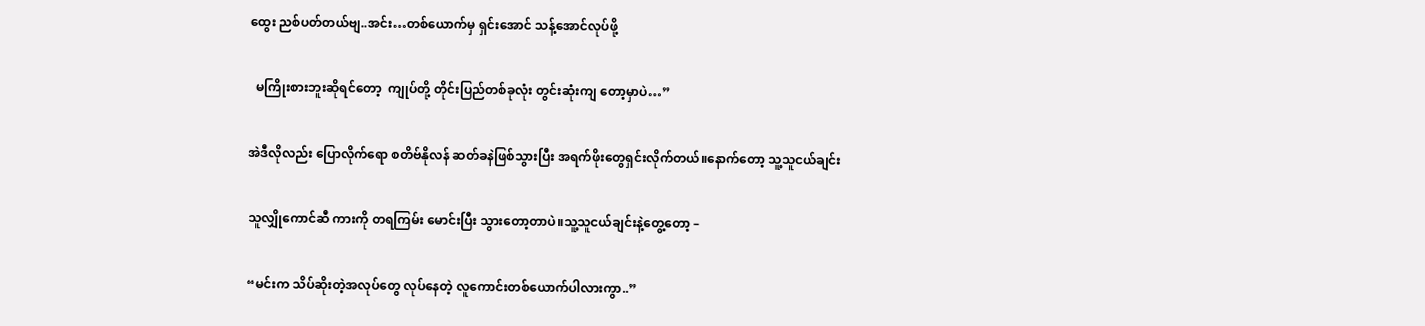ထွေး ညစ်ပတ်တယ်ဗျ..အင်း…တစ်ယောက်မှ ရှင်းအောင် သန့်အောင်လုပ်ဖို့

  မကြိုးစားဘူးဆိုရင်တော့  ကျုပ်တို့ တိုင်းပြည်တစ်ခုလုံး တွင်းဆုံးကျ တော့မှာပဲ…”

အဲဒီလိုလည်း ပြောလိုက်ရော စတိဗ်နိုလန် ဆတ်ခနဲဖြစ်သွားပြီး အရက်ဖိုးတွေရှင်းလိုက်တယ်။နောက်တော့ သူ့သူငယ်ချင်း

သူလျှိုကောင်ဆီ ကားကို တရကြမ်း မောင်းပြီး သွားတော့တာပဲ။သူ့သူငယ်ချင်းနဲ့တွေ့တော့ –

“မင်းက သိပ်ဆိုးတဲ့အလုပ်တွေ လုပ်နေတဲ့ လူကောင်းတစ်ယောက်ပါလားကွာ..”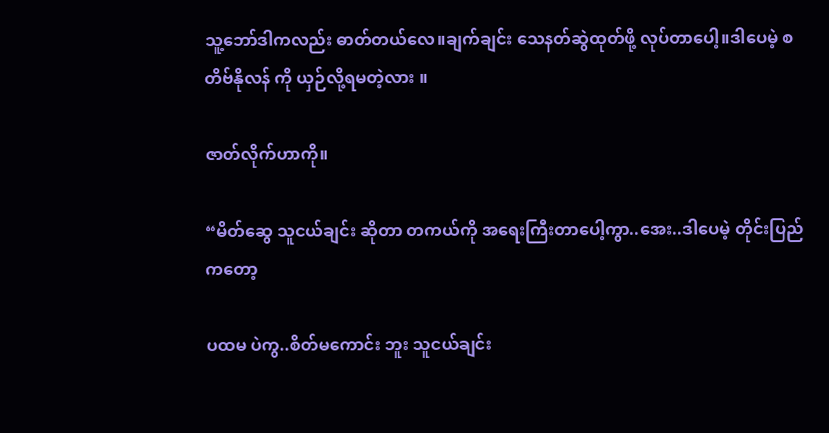သူ့ဘော်ဒါကလည်း ဓာတ်တယ်လေ။ချက်ချင်း သေနတ်ဆွဲထုတ်ဖို့ လုပ်တာပေါ့။ဒါပေမဲ့ စတိဗ်နိုလန် ကို ယှဉ်လို့ရမတဲ့လား ။

ဇာတ်လိုက်ဟာကို။

“မိတ်ဆွေ သူငယ်ချင်း ဆိုတာ တကယ်ကို အရေးကြီးတာပေါ့ကွာ..အေး..ဒါပေမဲ့ တိုင်းပြည်ကတော့

ပထမ ပဲကွ..စိတ်မကောင်း ဘူး သူငယ်ချင်း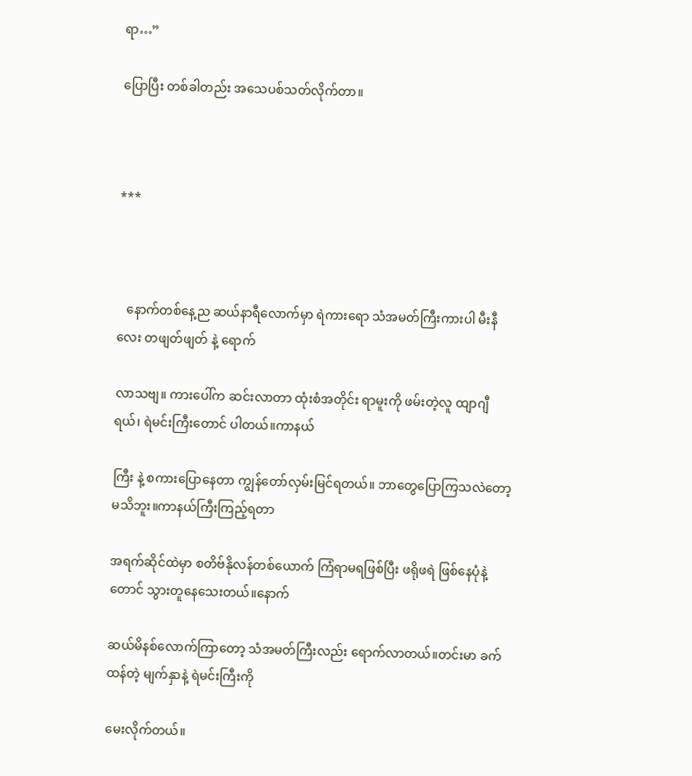ရာ…”

ပြောပြီး တစ်ခါတည်း အသေပစ်သတ်လိုက်တာ။



***



   နောက်တစ်နေ့ည ဆယ်နာရီလောက်မှာ ရဲကားရော သံအမတ်ကြီးကားပါ မီးနီလေး တဖျတ်ဖျတ် နဲ့ ရောက်

လာသဗျ။ ကားပေါ်က ဆင်းလာတာ ထုံးစံအတိုင်း ရာမူးကို ဖမ်းတဲ့လူ ထျာဂျီ ရယ်၊ ရဲမင်းကြီးတောင် ပါတယ်။ကာနယ်

ကြီး နဲ့ စကားပြောနေတာ ကျွန်တော်လှမ်းမြင်ရတယ်။ ဘာတွေပြောကြသလဲတော့ မသိဘူး။ကာနယ်ကြီးကြည့်ရတာ

အရက်ဆိုင်ထဲမှာ စတိဗ်နိုလန်တစ်ယောက် ကြံရာမရဖြစ်ပြီး ဖရိုဖရဲ ဖြစ်နေပုံနဲ့တောင် သွားတူနေသေးတယ်။နောက်

ဆယ်မိနစ်လောက်ကြာတော့ သံအမတ်ကြီးလည်း ရောက်လာတယ်။တင်းမာ ခက်ထန်တဲ့ မျက်နှာနဲ့ ရဲမင်းကြီးကို

မေးလိုက်တယ်။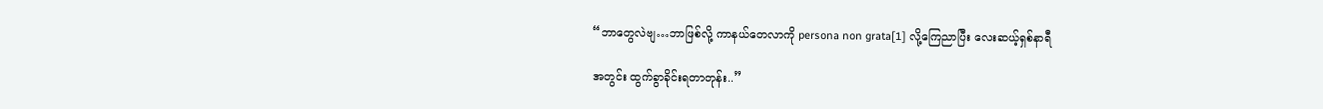“ဘာတွေလဲဗျ…ဘာဖြစ်လို့ ကာနယ်တေလာကို persona non grata[1] လို့ကြေညာပြီး လေးဆယ့်ရှစ်နာရီ

အတွင်း ထွက်ခွာခိုင်းရတာတုန်း..”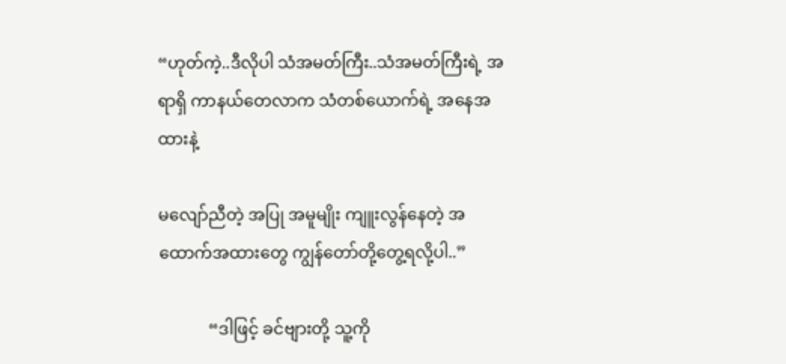“ဟုတ်ကဲ့..ဒီလိုပါ သံအမတ်ကြီး..သံအမတ်ကြီးရဲ့ အရာရှိ ကာနယ်တေလာက သံတစ်ယောက်ရဲ့ အနေအထားနဲ့

မလျော်ညီတဲ့ အပြု အမူမျိုး ကျူးလွန်နေတဲ့ အထောက်အထားတွေ ကျွန်တော်တို့တွေ့ရလို့ပါ..”

            “ဒါဖြင့် ခင်ဗျားတို့ သူ့ကို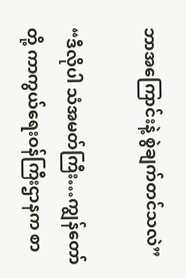ဘာအကြောင်းနဲ့ စွဲချက်တင်သလဲ”

“ဒီလိုပါ သံအမတ်ကြီး…ကျွန်တော်တို့ ကာကွယ်ရေးဝန်ကြီးဌာနက စာ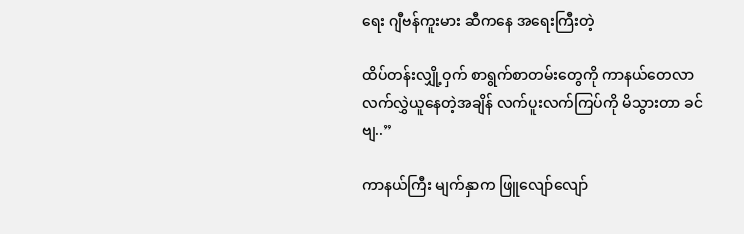ရေး ဂျီဗန်ကူးမား ဆီကနေ အရေးကြီးတဲ့

ထိပ်တန်းလျှို့ဝှက် စာရွက်စာတမ်းတွေကို ကာနယ်တေလာ လက်လွှဲယူနေတဲ့အချိန် လက်ပူးလက်ကြပ်ကို မိသွားတာ ခင်ဗျ..”

ကာနယ်ကြီး မျက်နှာက ဖြူလျော်လျော်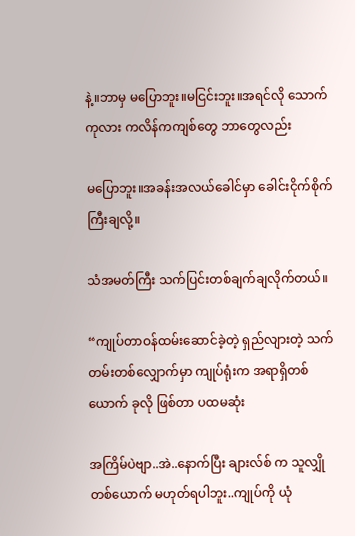နဲ့။ဘာမှ မပြောဘူး။မငြင်းဘူး။အရင်လို သောက်ကုလား ကလိန်ကကျစ်တွေ ဘာတွေလည်း

မပြောဘူး။အခန်းအလယ်ခေါင်မှာ ခေါင်းငိုက်စိုက်ကြီးချလို့။

သံအမတ်ကြီး သက်ပြင်းတစ်ချက်ချလိုက်တယ်။

“ကျုပ်တာဝန်ထမ်းဆောင်ခဲ့တဲ့ ရှည်လျားတဲ့ သက်တမ်းတစ်လျှောက်မှာ ကျုပ်ရုံးက အရာရှိတစ်ယောက် ခုလို ဖြစ်တာ ပထမဆုံး

အကြိမ်ပဲဗျာ..အဲ..နောက်ပြီး ချားလ်စ် က သူလျှိုတစ်ယောက် မဟုတ်ရပါဘူး..ကျုပ်ကို ယုံ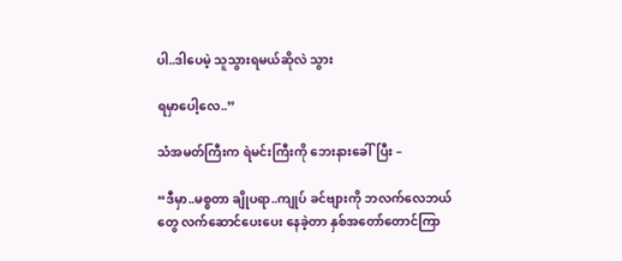ပါ..ဒါပေမဲ့ သူသွားရမယ်ဆိုလဲ သွား

ရမှာပေါ့လေ..”

သံအမတ်ကြီးက ရဲမင်းကြီးကို ဘေးနားခေါ်ပြီး –

“ဒီမှာ..မစ္စတာ ချိုပရာ..ကျုပ် ခင်ဗျားကို ဘလက်လေဘယ် တွေ လက်ဆောင်ပေးပေး နေခဲ့တာ နှစ်အတော်တောင်ကြာ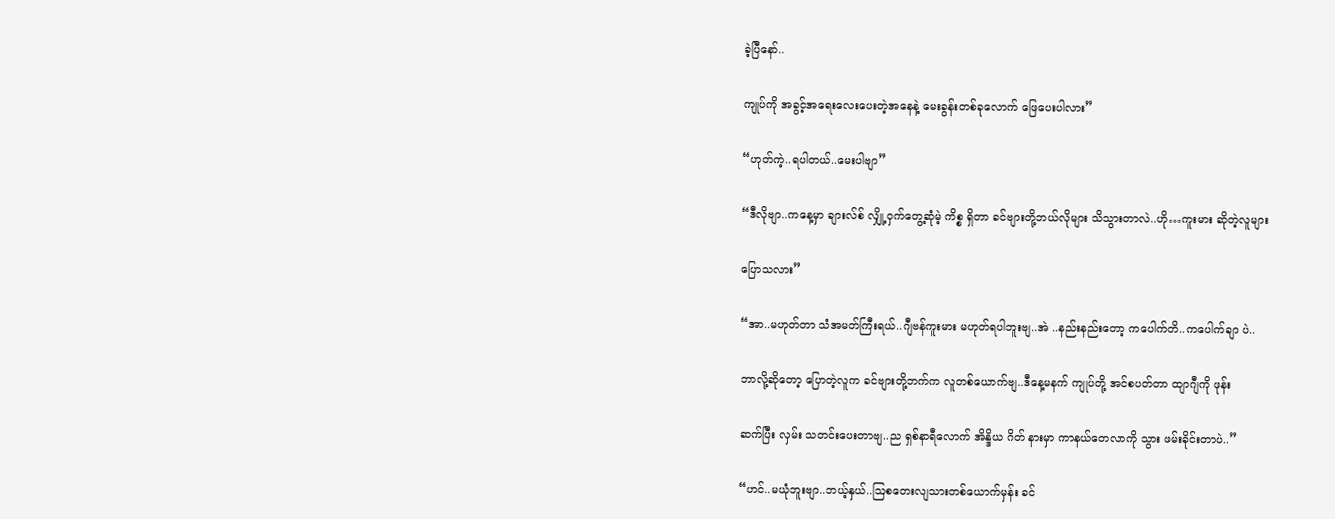ခဲ့ပြီနော်..

ကျုပ်ကို အခွင့်အရေးလေးပေးတဲ့အနေနဲ့ မေးခွန်းတစ်ခုလောက် ဖြေပေးပါလား”

“ဟုတ်ကဲ့..ရပါတယ်..မေးပါဗျာ”

“ဒီလိုဗျာ..ကနေ့မှာ ချားလ်စ် လျှို့ဝှက်တွေ့ဆုံမဲ့ ကိစ္စ ရှိတာ ခင်ဗျားတို့ဘယ်လိုများ သိသွားတာလဲ..ဟို…ကူးမား ဆိုတဲ့လူများ

ပြောသလား”

“အာ..မဟုတ်တာ သံအမတ်ကြီးရယ်..ဂျီဗန်ကူးမား မဟုတ်ရပါဘူးဗျ..အဲ ..နည်းနည်းတော့ ကပေါက်တိ..ကပေါက်ချာ ပဲ..

ဘာလို့ဆိုတော့ ပြောတဲ့လူက ခင်ဗျားတို့ဘက်က လူတစ်ယောက်ဗျ..ဒီနေ့မနက် ကျုပ်တို့ အင်စပတ်တာ ထျာဂျီကို ဖုန်း

ဆက်ပြီး လှမ်း သတင်းပေးတာဗျ..ည ရှစ်နာရီလောက် အိန္ဒိယ ဂိတ် နားမှာ ကာနယ်တေလာကို သွား ဖမ်းခိုင်းတာပဲ..”

“ဟင်..မယုံဘူးဗျာ..ဘယ့်နှယ်..ဩစတေးလျသားတစ်ယောက်မှန်း ခင်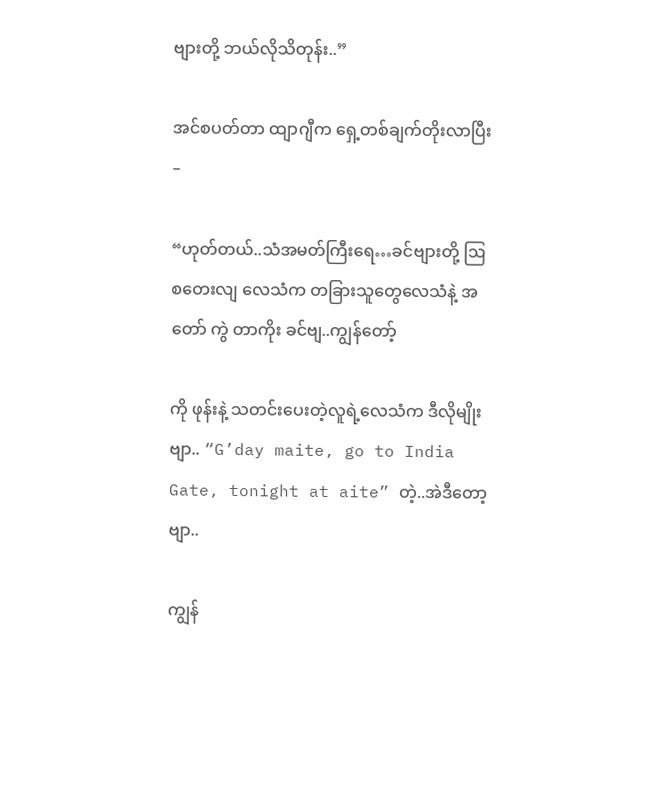ဗျားတို့ ဘယ်လိုသိတုန်း..”

အင်စပတ်တာ ထျာဂျီက ရှေ့တစ်ချက်တိုးလာပြီး –

“ဟုတ်တယ်..သံအမတ်ကြီးရေ…ခင်ဗျားတို့ ဩစတေးလျ လေသံက တခြားသူတွေလေသံနဲ့ အတော် ကွဲ တာကိုး ခင်ဗျ..ကျွန်တော့်

ကို ဖုန်းနဲ့ သတင်းပေးတဲ့လူရဲ့လေသံက ဒီလိုမျိုးဗျာ.. “G’day maite, go to India Gate, tonight at aite” တဲ့..အဲဒီတော့ဗျာ..

ကျွန်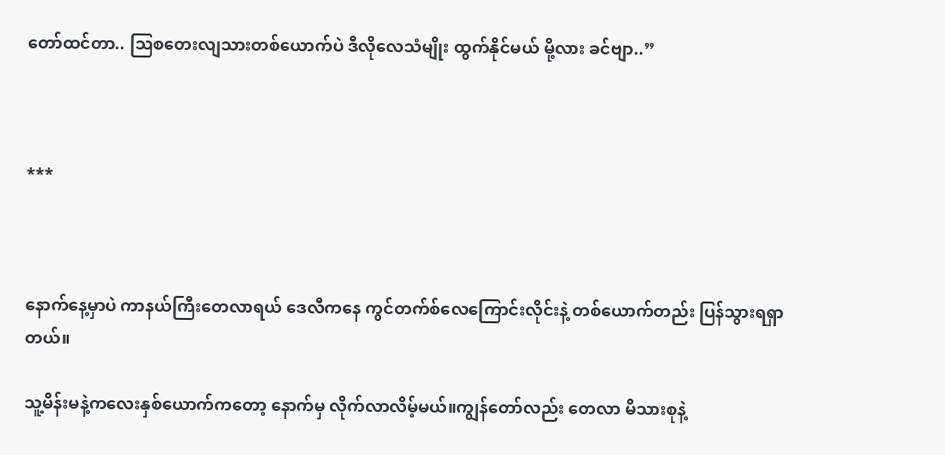တော်ထင်တာ.. ဩစတေးလျသားတစ်ယောက်ပဲ ဒီလိုလေသံမျိုး ထွက်နိုင်မယ် မို့လား ခင်ဗျာ..”



***



နောက်နေ့မှာပဲ ကာနယ်ကြီးတေလာရယ် ဒေလီကနေ ကွင်တက်စ်လေကြောင်းလိုင်းနဲ့ တစ်ယောက်တည်း ပြန်သွားရရှာတယ်။

သူ့မိန်းမနဲ့ကလေးနှစ်ယောက်ကတော့ နောက်မှ လိုက်လာလိမ့်မယ်။ကျွန်တော်လည်း တေလာ မိသားစုနဲ့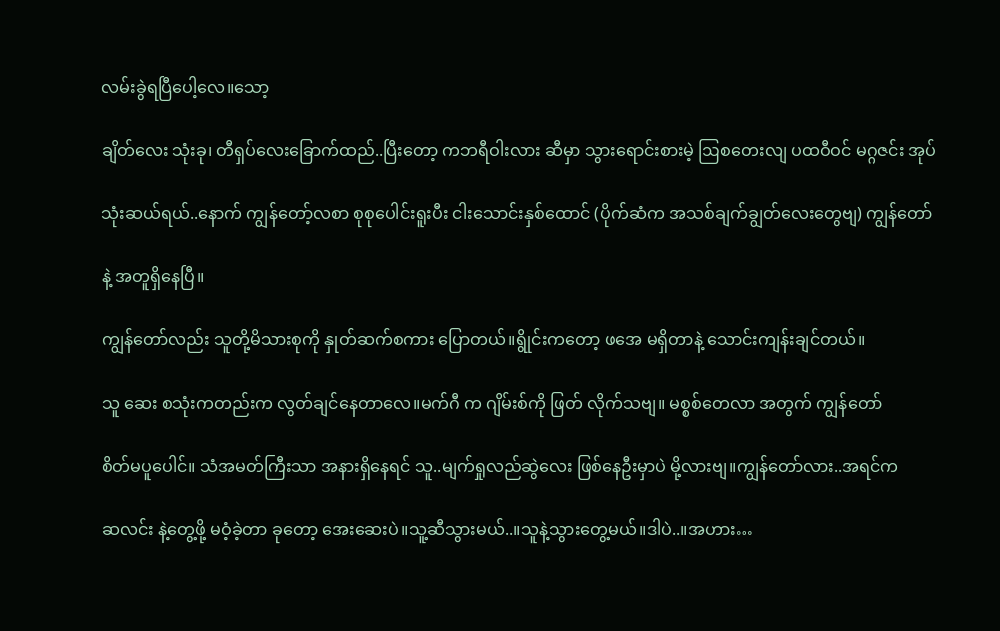လမ်းခွဲရပြီပေါ့လေ။သော့

ချိတ်လေး သုံးခု၊ တီရှပ်လေးခြောက်ထည်..ပြီးတော့ ကဘရီဝါးလား ဆီမှာ သွားရောင်းစားမဲ့ ဩစတေးလျ ပထဝီဝင် မဂ္ဂဇင်း အုပ်

သုံးဆယ်ရယ်..နောက် ကျွန်တော့်လစာ စုစုပေါင်းရူးပီး ငါးသောင်းနှစ်ထောင် (ပိုက်ဆံက အသစ်ချက်ချွတ်လေးတွေဗျ) ကျွန်တော်

နဲ့ အတူရှိနေပြီ။

ကျွန်တော်လည်း သူတို့မိသားစုကို နှုတ်ဆက်စကား ပြောတယ်။ရွိုင်းကတော့ ဖအေ မရှိတာနဲ့ သောင်းကျန်းချင်တယ်။

သူ ဆေး စသုံးကတည်းက လွတ်ချင်နေတာလေ။မက်ဂီ က ဂျိမ်းစ်ကို ဖြတ် လိုက်သဗျ။ မစ္စစ်တေလာ အတွက် ကျွန်တော်

စိတ်မပူပေါင်။ သံအမတ်ကြီးသာ အနားရှိနေရင် သူ..မျက်ရှုလည်ဆွဲလေး ဖြစ်နေဦးမှာပဲ မို့လားဗျ။ကျွန်တော်လား..အရင်က

ဆလင်း နဲ့တွေ့ဖို့ မဝံ့ခဲ့တာ ခုတော့ အေးဆေးပဲ။သူ့ဆီသွားမယ်..။သူနဲ့သွားတွေ့မယ်။ဒါပဲ..။အဟား…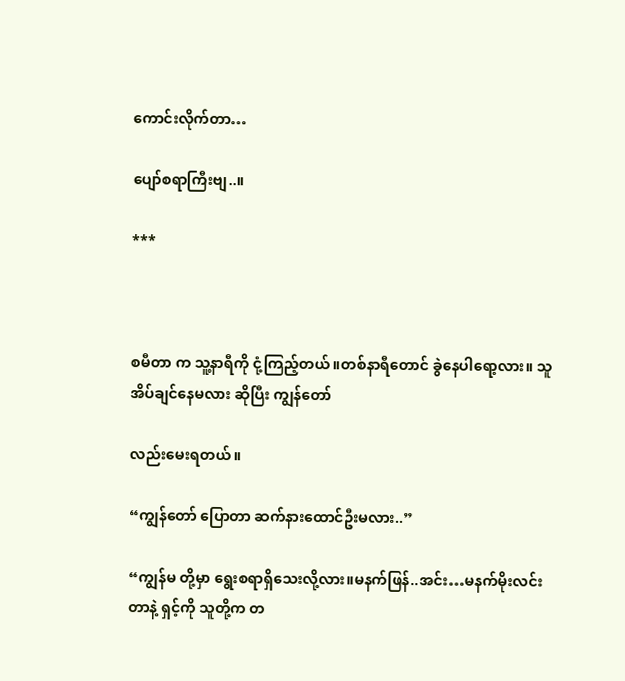ကောင်းလိုက်တာ…

ပျော်စရာကြီးဗျ..။

***



စမီတာ က သူ့နာရီကို ငုံ့ကြည့်တယ်။တစ်နာရီတောင် ခွဲနေပါရော့လား။ သူအိပ်ချင်နေမလား ဆိုပြီး ကျွန်တော်

လည်းမေးရတယ်။

“ကျွန်တော် ပြောတာ ဆက်နားထောင်ဦးမလား..”

“ကျွန်မ တို့မှာ ရွေးစရာရှိသေးလို့လား။မနက်ဖြန်..အင်း…မနက်မိုးလင်းတာနဲ့ ရှင့်ကို သူတို့က တ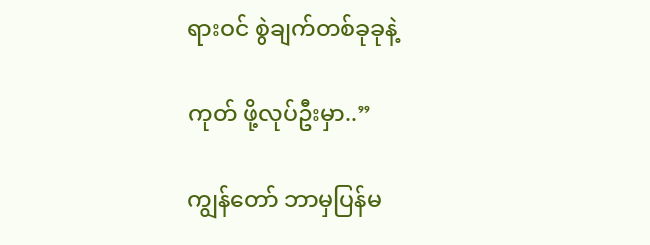ရားဝင် စွဲချက်တစ်ခုခုနဲ့

ကုတ် ဖို့လုပ်ဦးမှာ..”

ကျွန်တော် ဘာမှပြန်မ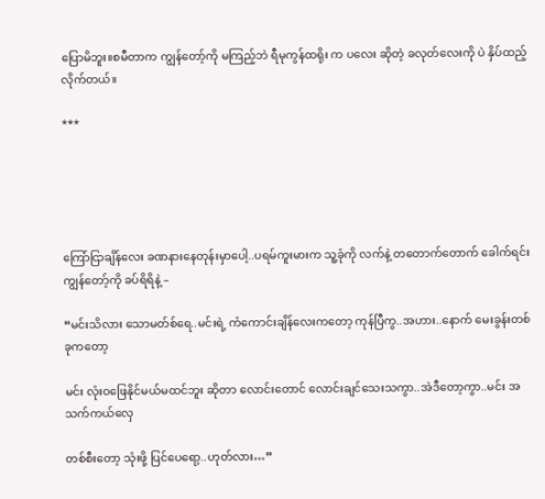ပြောမိဘူး။စမီတာက ကျွန်တော့်ကို မကြည့်ဘဲ ရီမုကွန်ထရိုး က ပလေး ဆိုတဲ့ ခလုတ်လေးကို ပဲ နှိပ်ထည့်လိုက်တယ်။

***





ကြော်ငြာချိန်လေး ခဏနားနေတုန်းမှာပေါ့..ပရမ်ကူးမားက သူ့ခုံကို လက်နဲ့ တတောက်တောက် ခေါက်ရင်း ကျွန်တော့်ကို ခပ်ရိရိနဲ့ –

“မင်းသိလား သောမတ်စ်ရေ..မင်းရဲ့ ကံကောင်းချိန်လေးကတော့ ကုန်ပြီကွ..အဟား..နောက် မေးခွန်းတစ်ခုကတော့

မင်း လုံးဝဖြေနိုင်မယ်မထင်ဘူး ဆိုတာ လောင်းတောင် လောင်းချင်သေးသကွာ..အဲဒီတော့ကွာ..မင်း အသက်ကယ်လှေ

တစ်စီးတော့ သုံးဖို့ ပြင်ပေရော့..ဟုတ်လား…”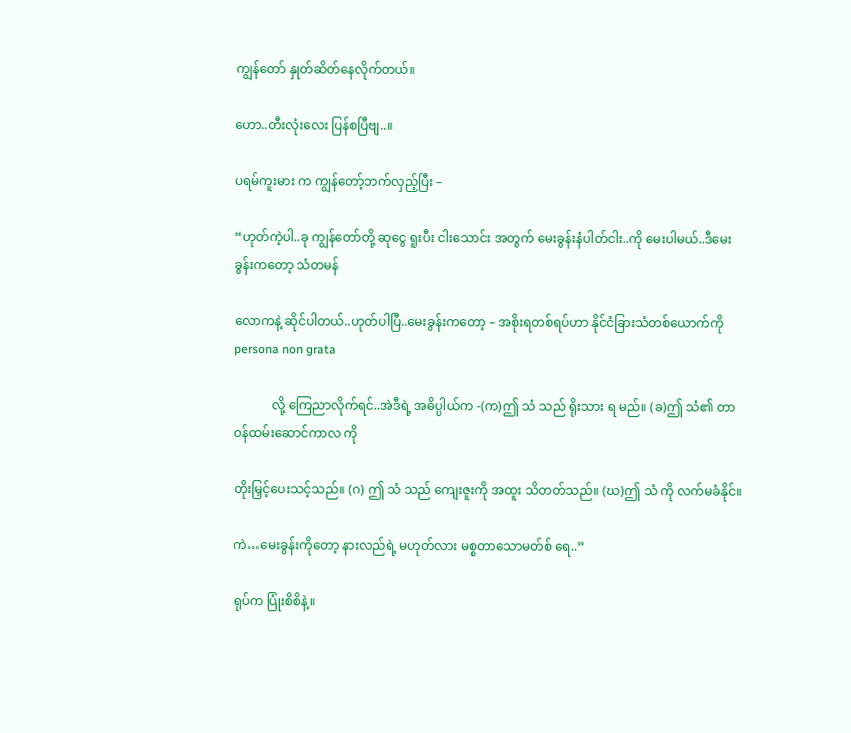ကျွန်တော် နှုတ်ဆိတ်နေလိုက်တယ်။

ဟော..တီးလုံးလေး ပြန်စပြီဗျ..။

ပရမ်ကူးမား က ကျွန်တော့်ဘက်လှည့်ပြီး –

“ဟုတ်ကဲ့ပါ..ခု ကျွန်တော်တို့ ဆုငွေ ရူးပီး ငါးသောင်း အတွက် မေးခွန်းနံပါတ်ငါး..ကို မေးပါမယ်..ဒီမေးခွန်းကတော့ သံတမန်

လောကနဲ့ ဆိုင်ပါတယ်..ဟုတ်ပါပြီ..မေးခွန်းကတော့ – အစိုးရတစ်ရပ်ဟာ နိုင်ငံခြားသံတစ်ယောက်ကို persona non grata

            လို့ ကြေညာလိုက်ရင်..အဲဒီရဲ့ အဓိပ္ပါယ်က -(က)ဤ သံ သည် ရိုးသား ရ မည်။ (ခ)ဤ သံ၏ တာဝန်ထမ်းဆောင်ကာလ ကို

တိုးမြှင့်ပေးသင့်သည်။ (ဂ) ဤ သံ သည် ကျေးဇူးကို အထူး သိတတ်သည်။ (ဃ)ဤ သံ ကို လက်မခံနိုင်။

ကဲ…မေးခွန်းကိုတော့ နားလည်ရဲ့ မဟုတ်လား မစ္စတာသောမတ်စ် ရေ..”

ရုပ်က ပြုံးစိစိနဲ့။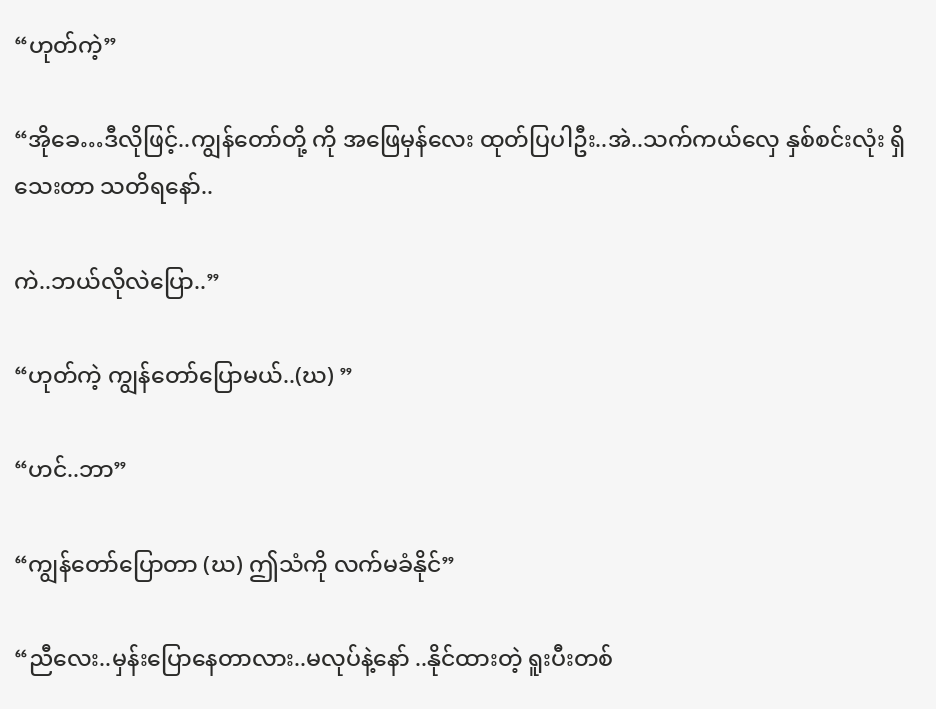“ဟုတ်ကဲ့”

“အိုခေ…ဒီလိုဖြင့်..ကျွန်တော်တို့ ကို အဖြေမှန်လေး ထုတ်ပြပါဦး..အဲ..သက်ကယ်လှေ နှစ်စင်းလုံး ရှိသေးတာ သတိရနော်..

ကဲ..ဘယ်လိုလဲပြော..”

“ဟုတ်ကဲ့ ကျွန်တော်ပြောမယ်..(ဃ) ”

“ဟင်..ဘာ”

“ကျွန်တော်ပြောတာ (ဃ) ဤသံကို လက်မခံနိုင်”

“ညီလေး..မှန်းပြောနေတာလား..မလုပ်နဲ့နော် ..နိုင်ထားတဲ့ ရူးပီးတစ်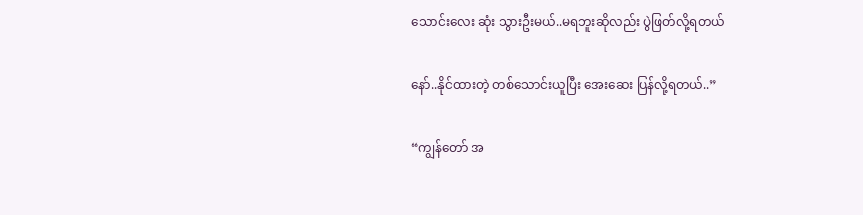သောင်းလေး ဆုံး သွားဦးမယ်..မရဘူးဆိုလည်း ပွဲဖြတ်လို့ရတယ်

နော်..နိုင်ထားတဲ့ တစ်သောင်းယူပြီး အေးဆေး ပြန်လို့ရတယ်..”

“ကျွန်တော် အ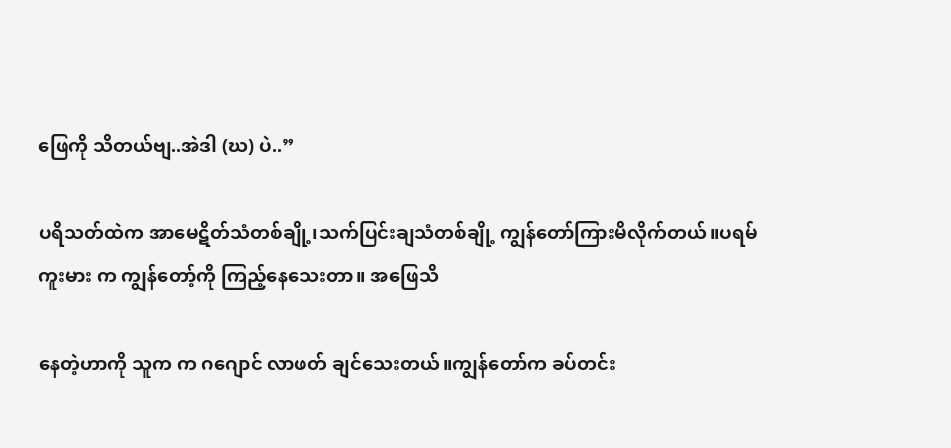ဖြေကို သိတယ်ဗျ..အဲဒါ (ဃ) ပဲ..”

ပရိသတ်ထဲက အာမေဋိတ်သံတစ်ချို့၊သက်ပြင်းချသံတစ်ချို့ ကျွန်တော်ကြားမိလိုက်တယ်။ပရမ်ကူးမား က ကျွန်တော့်ကို ကြည့်နေသေးတာ။ အဖြေသိ

နေတဲ့ဟာကို သူက က ဂဂျောင် လာဖတ် ချင်သေးတယ်။ကျွန်တော်က ခပ်တင်း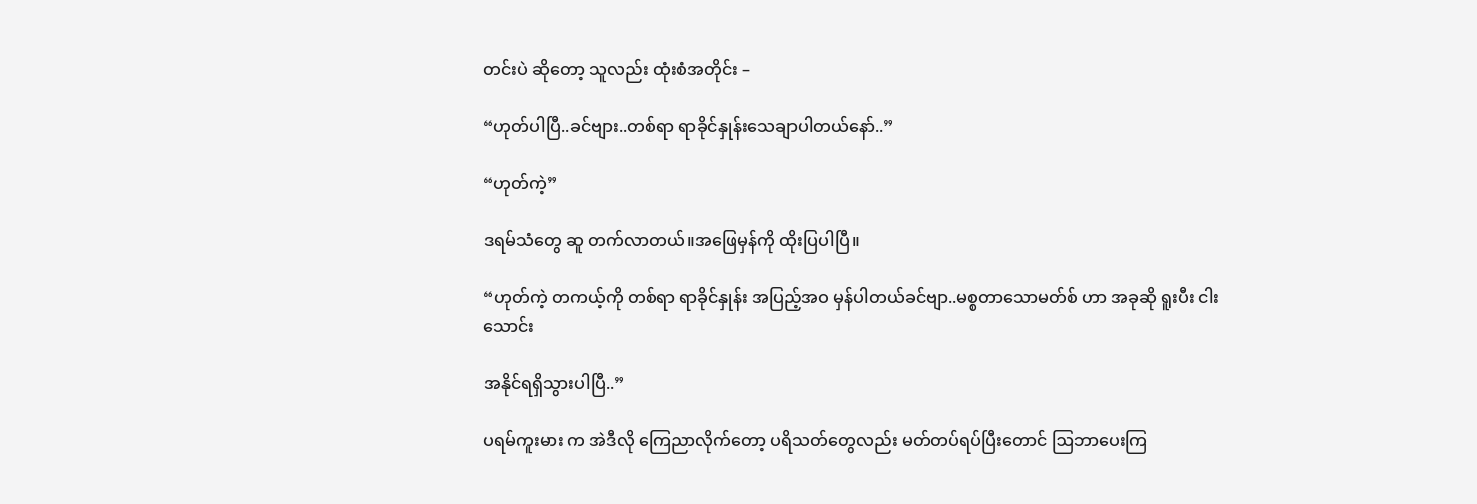တင်းပဲ ဆိုတော့ သူလည်း ထုံးစံအတိုင်း –

“ဟုတ်ပါပြီ..ခင်ဗျား..တစ်ရာ ရာခိုင်နှုန်းသေချာပါတယ်နော်..”

“ဟုတ်ကဲ့”

ဒရမ်သံတွေ ဆူ တက်လာတယ်။အဖြေမှန်ကို ထိုးပြပါပြီ။

“ဟုတ်ကဲ့ တကယ့်ကို တစ်ရာ ရာခိုင်နှုန်း အပြည့်အဝ မှန်ပါတယ်ခင်ဗျာ..မစ္စတာသောမတ်စ် ဟာ အခုဆို ရူးပီး ငါးသောင်း

အနိုင်ရရှိသွားပါပြီ..”

ပရမ်ကူးမား က အဲဒီလို ကြေညာလိုက်တော့ ပရိသတ်တွေလည်း မတ်တပ်ရပ်ပြီးတောင် ဩဘာပေးကြ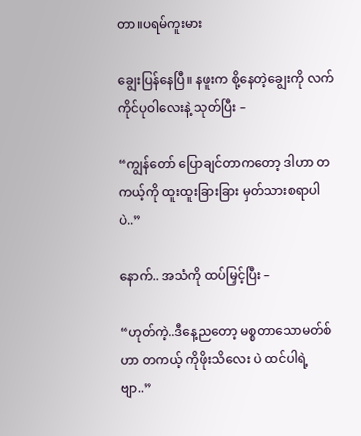တာ။ပရမ်ကူးမား

ချွေးပြန်နေပြီ။ နဖူးက စို့နေတဲ့ချွေးကို လက်ကိုင်ပုဝါလေးနဲ့ သုတ်ပြီး –

“ကျွန်တော် ပြောချင်တာကတော့ ဒါဟာ တကယ့်ကို ထူးထူးခြားခြား မှတ်သားစရာပါပဲ..”

နောက်.. အသံကို ထပ်မြှင့်ပြီး –

“ဟုတ်ကဲ့..ဒီနေ့ညတော့ မစ္စတာသောမတ်စ်ဟာ တကယ့် ကိုဖိုးသိလေး ပဲ ထင်ပါရဲ့ဗျာ..”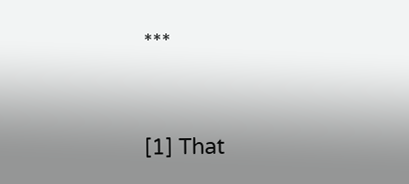***


[1] That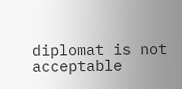diplomat is not acceptable